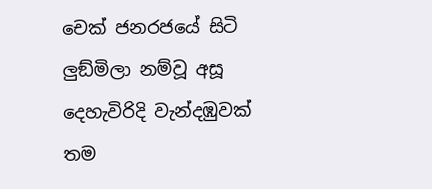චෙක් ජනරජයේ සිටි ලුඞ්මිලා නම්වූ අසූ දෙහැවිරිදි වැන්දඹුවක් තම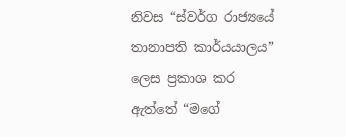නිවස “ස්වර්ග රාජ්‍යයේ තානාපති කාර්යයාලය” ලෙස ප්‍රකාශ කර ඇත්තේ “මගේ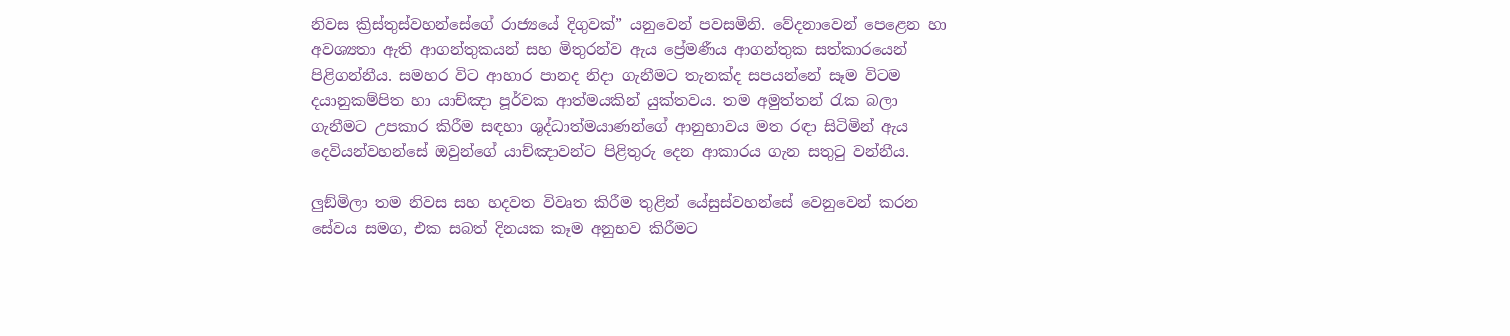නිවස ක්‍රිස්තුස්වහන්සේගේ රාජ්‍යයේ දිගුවක්” යනුවෙන් පවසමිනි. වේදනාවෙන් පෙළෙන හා අවශ්‍යතා ඇති ආගන්තුකයන් සහ මිතුරන්ව ඇය ප්‍රේමණීය ආගන්තුක සත්කාරයෙන් පිළිගන්නීය. සමහර විට ආහාර පානද නිදා ගැනීමට තැනක්ද සපයන්නේ සෑම විටම දයානුකම්පිත හා යාච්ඤා පූර්වක ආත්මයකින් යුක්තවය. තම අමුත්තන් රැක බලා ගැනීමට උපකාර කිරීම සඳහා ශුද්ධාත්මයාණන්ගේ ආනුභාවය මත රඳා සිටිමින් ඇය දෙවියන්වහන්සේ ඔවුන්ගේ යාච්ඤාවන්ට පිළිතුරු දෙන ආකාරය ගැන සතුටු වන්නීය.

ලුඞ්මිලා තම නිවස සහ හදවත විවෘත කිරීම තුළින් යේසුස්වහන්සේ වෙනුවෙන් කරන සේවය සමග, එක සබත් දිනයක කෑම අනුභව කිරීමට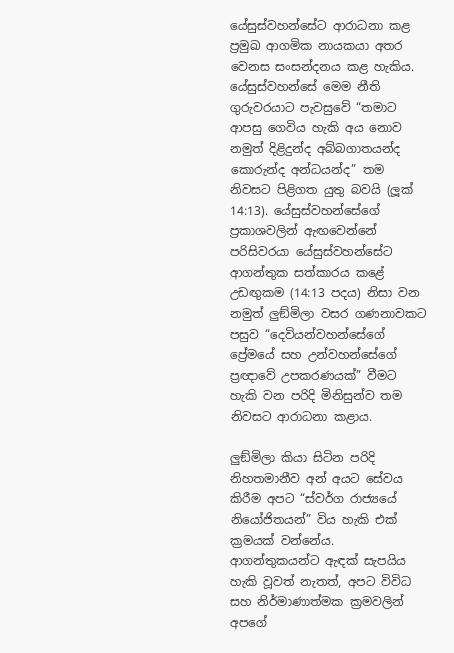යේසුස්වහන්සේට ආරාධනා කළ ප්‍රමුඛ ආගමික නායකයා අතර වෙනස සංසන්දනය කළ හැකිය. යේසුස්වහන්සේ මෙම නීති ගුරුවරයාට පැවසුවේ “තමාට ආපසු ගෙවිය හැකි අය නොව නමුත් දිළිදුන්ද අබ්බගාතයන්ද කොරුන්ද අන්ධයන්ද” තම නිවසට පිළිගත යුතු බවයි (ලූක් 14:13). යේසුස්වහන්සේගේ ප්‍රකාශවලින් ඇඟවෙන්නේ පරිසිවරයා යේසුස්වහන්සේට ආගන්තුක සත්කාරය කළේ උඩඟුකම (14:13 පදය) නිසා වන නමුත් ලුඞ්මිලා වසර ගණනාවකට පසුව “දෙවියන්වහන්සේගේ ප්‍රේමයේ සහ උන්වහන්සේගේ ප්‍රඥාවේ උපකරණයක්” වීමට හැකි වන පරිදි මිනිසුන්ව තම නිවසට ආරාධනා කළාය.

ලුඞ්මිලා කියා සිටින පරිදි නිහතමානීව අන් අයට සේවය කිරීම අපට “ස්වර්ග රාජ්‍යයේ නියෝජිතයන්” විය හැකි එක් ක්‍රමයක් වන්නේය. ආගන්තුකයන්ට ඇඳක් සැපයිය හැකි වූවත් නැතත්, අපට විවිධ සහ නිර්මාණාත්මක ක්‍රමවලින් අපගේ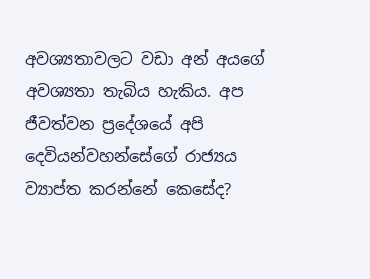අවශ්‍යතාවලට වඩා අන් අයගේ අවශ්‍යතා තැබිය හැකිය. අප ජීවත්වන ප්‍රදේශයේ අපි දෙවියන්වහන්සේගේ රාජ්‍යය ව්‍යාප්ත කරන්නේ කෙසේද?